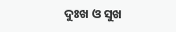ଦୁଃଖ ଓ ସୁଖ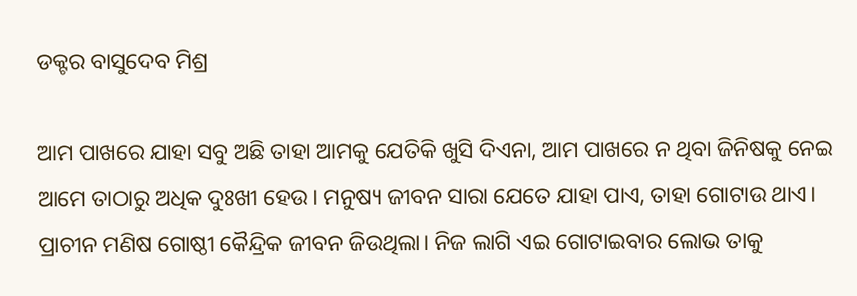ଡକ୍ଟର ବାସୁଦେବ ମିଶ୍ର

ଆମ ପାଖରେ ଯାହା ସବୁ ଅଛି ତାହା ଆମକୁ ଯେତିକି ଖୁସି ଦିଏନା, ଆମ ପାଖରେ ନ ଥିବା ଜିନିଷକୁ ନେଇ ଆମେ ତାଠାରୁ ଅଧିକ ଦୁଃଖୀ ହେଉ। ମନୁଷ୍ୟ ଜୀବନ ସାରା ଯେତେ ଯାହା ପାଏ, ତାହା ଗୋଟାଉ ଥାଏ। ପ୍ରାଚୀନ ମଣିଷ ଗୋଷ୍ଠୀ କୈନ୍ଦ୍ରିକ ଜୀବନ ଜିଉଥିଲା। ନିଜ ଲାଗି ଏଇ ଗୋଟାଇବାର ଲୋଭ ତାକୁ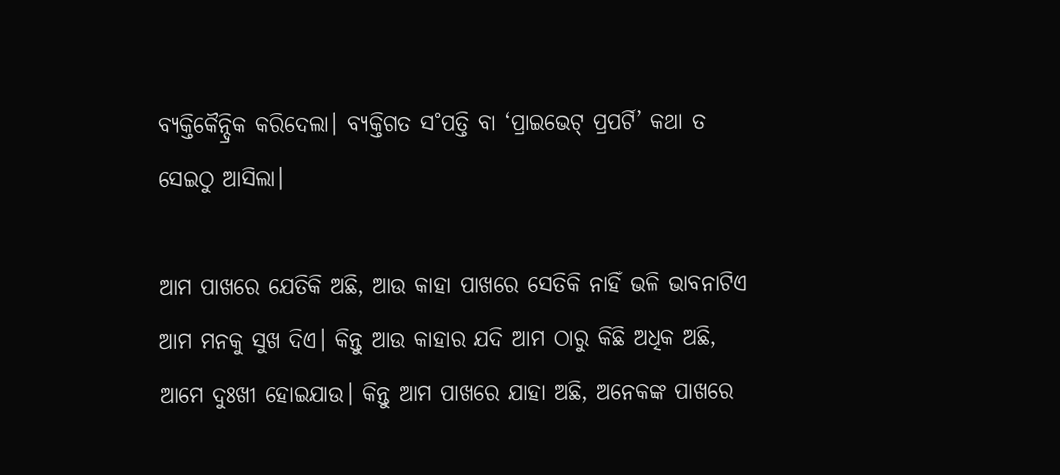ବ୍ୟକ୍ତିକୈନ୍ଦ୍ରିକ କରିଦେଲା। ବ୍ୟକ୍ତିଗତ ସ˚ପତ୍ତି ବା ‘ପ୍ରାଇଭେଟ୍‌ ପ୍ରପର୍ଟି’ କଥା ତ ସେଇଠୁ ଆସିଲା।

ଆମ ପାଖରେ ଯେତିକି ଅଛି, ଆଉ କାହା ପାଖରେ ସେତିକି ନାହିଁ ଭଳି ଭାବନାଟିଏ ଆମ ମନକୁ ସୁଖ ଦିଏ। କିନ୍ତୁ ଆଉ କାହାର ଯଦି ଆମ ଠାରୁ କିଛି ଅଧିକ ଅଛି, ଆମେ ଦୁଃଖୀ ହୋଇଯାଉ। କିନ୍ତୁ ଆମ ପାଖରେ ଯାହା ଅଛି, ଅନେକଙ୍କ ପାଖରେ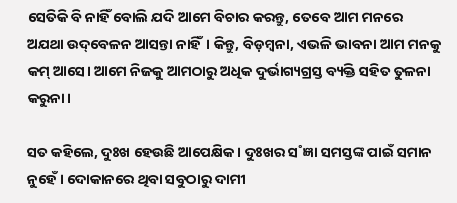ସେତିକି ବି ନାହିଁ ବୋଲି ଯଦି ଆମେ ବିଚାର କରନ୍ତୁ, ତେବେ ଆମ ମନରେ ଅଯଥା ଉଦ୍‌ବେଳନ ଆସନ୍ତା ନାହିଁ। କିନ୍ତୁ, ବିଡ଼ମ୍ବନା, ଏଭଳି ଭାବନା ଆମ ମନକୁ କମ୍‌ ଆସେ। ଆମେ ନିଜକୁ ଆମଠାରୁ ଅଧିକ ଦୁର୍ଭାଗ୍ୟଗ୍ରସ୍ତ ବ୍ୟକ୍ତି ସହିତ ତୁଳନା କରୁନା।

ସତ କହିଲେ, ଦୁଃଖ ହେଉଛି ଆପେକ୍ଷିକ। ଦୁଃଖର ସ˚ଜ୍ଞା ସମସ୍ତଙ୍କ ପାଇଁ ସମାନ ନୁହେଁ। ଦୋକାନରେ ଥିବା ସବୁଠାରୁ ଦାମୀ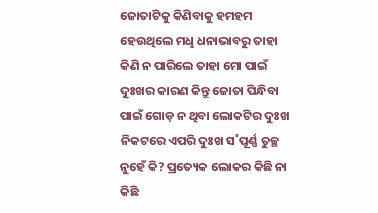ଜୋତାଟିକୁ କିଣିବାକୁ ହମହମ ହେଉଥିଲେ ମଧୢ ଧନାଭାବରୁ ତାହା କିଣି ନ ପାରିଲେ ତାହା ମୋ ପାଇଁ ଦୁଃଖର କାରଣ କିନ୍ତୁ ଜୋତା ପିନ୍ଧିବା ପାଇଁ ଗୋଡ଼ ନ ଥିବା ଲୋକଟିର ଦୁଃଖ ନିକଟରେ ଏପରି ଦୁଃଖ ସ˚ପୂର୍ଣ୍ଣ ତୁଚ୍ଛ ନୁହେଁ କି? ପ୍ରତ୍ୟେକ ଲୋକର କିଛି ନା କିଛି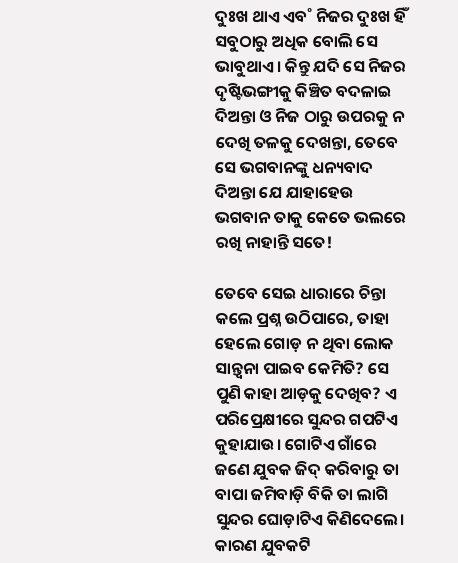ଦୁଃଖ ଥାଏ ଏବ˚ ନିଜର ଦୁଃଖ ହିଁ ସବୁଠାରୁ ଅଧିକ ବୋଲି ସେ ଭାବୁଥାଏ। କିନ୍ତୁ ଯଦି ସେ ନିଜର ଦୃଷ୍ଟିଭଙ୍ଗୀକୁ କିଞ୍ଚିତ ବଦଳାଇ ଦିଅନ୍ତା ଓ ନିଜ ଠାରୁ ଉପରକୁ ନ ଦେଖି ତଳକୁ ଦେଖନ୍ତା, ତେବେ ସେ ଭଗବାନଙ୍କୁ ଧନ୍ୟବାଦ ଦିଅନ୍ତା ଯେ ଯାହାହେଉ ଭଗବାନ ତାକୁ କେତେ ଭଲରେ ରଖି ନାହାନ୍ତି ସତେ!

ତେବେ ସେଇ ଧାରାରେ ଚିନ୍ତା କଲେ ପ୍ରଶ୍ନ ଉଠିପାରେ, ତାହା ହେଲେ ଗୋଡ଼ ନ ଥିବା ଲୋକ ସାନ୍ତ୍ବନା ପାଇବ କେମିତି? ସେ ପୁଣି କାହା ଆଡ଼କୁ ଦେଖିବ? ଏ ପରିପ୍ରେକ୍ଷୀରେ ସୁନ୍ଦର ଗପଟିଏ କୁହାଯାଉ। ଗୋଟିଏ ଗାଁରେ ଜଣେ ଯୁବକ ଜିଦ୍‌ କରିବାରୁ ତା ବାପା ଜମିବାଡ଼ି ବିକି ତା ଲାଗି ସୁନ୍ଦର ଘୋଡ଼ାଟିଏ କିଣିଦେଲେ। କାରଣ ଯୁବକଟି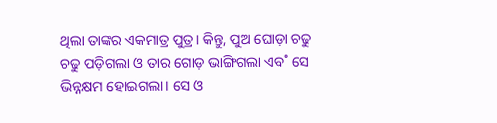ଥିଲା ତାଙ୍କର ଏକମାତ୍ର ପୁତ୍ର। କିନ୍ତୁ, ପୁଅ ଘୋଡ଼ା ଚଢୁ ଚଢୁ ପଡ଼ିଗଲା ଓ ତାର ଗୋଡ଼ ଭାଙ୍ଗିଗଲା ଏବ˚ ସେ ଭିନ୍ନକ୍ଷମ ହୋଇଗଲା। ସେ ଓ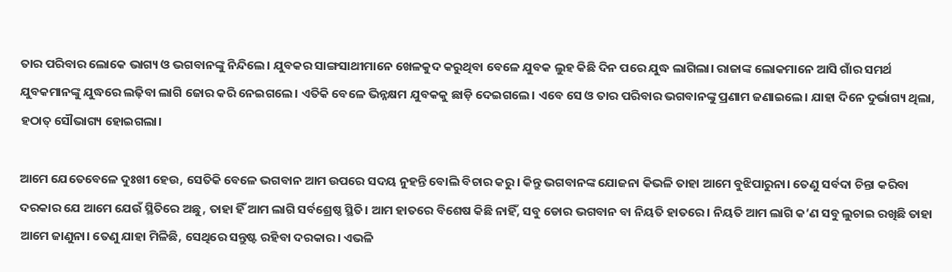ତାର ପରିବାର ଲୋକେ ଭାଗ୍ୟ ଓ ଭଗବାନଙ୍କୁ ନିନ୍ଦିଲେ। ଯୁବକର ସାଙ୍ଗସାଥୀମାନେ ଖେଳକୁଦ କରୁଥିବା ବେଳେ ଯୁବକ ଲୁହ କିଛି ଦିନ ପରେ ଯୁଦ୍ଧ ଲାଗିଲା। ରାଜାଙ୍କ ଲୋକମାନେ ଆସି ଗାଁର ସମର୍ଥ ଯୁବକମାନଙ୍କୁ ଯୁଦ୍ଧରେ ଲଢ଼ିବା ଲାଗି ଜୋର କରି ନେଇଗଲେ। ଏତିକି ବେଳେ ଭିନ୍ନକ୍ଷମ ଯୁବକକୁ ଛାଡ଼ି ଦେଇଗଲେ। ଏବେ ସେ ଓ ତାର ପରିବାର ଭଗବାନଙ୍କୁ ପ୍ରଣାମ ଜଣାଇଲେ। ଯାହା ଦିନେ ଦୁର୍ଭାଗ୍ୟ ଥିଲା, ହଠାତ୍‌ ସୌଭାଗ୍ୟ ହୋଇଗଲା।

ଆମେ ଯେତେବେଳେ ଦୁଃଖୀ ହେଉ, ସେତିକି ବେଳେ ଭଗବାନ ଆମ ଉପରେ ସଦୟ ନୁହନ୍ତି ବୋଲି ବିଚାର କରୁ। କିନ୍ତୁ ଭଗବାନଙ୍କ ଯୋଜନା କିଭଳି ତାହା ଆମେ ବୁଝିପାରୁନା। ତେଣୁ ସର୍ବଦା ଚିନ୍ତା କରିବା ଦରକାର ଯେ ଆମେ ଯେଉଁ ସ୍ଥିତିରେ ଅଛୁ, ତାହା ହିଁ ଆମ ଲାଗି ସର୍ବଶ୍ରେଷ୍ଠ ସ୍ଥିତି। ଆମ ହାତରେ ବିଶେଷ କିଛି ନାହିଁ, ସବୁ ଡୋର ଭଗବାନ ବା ନିୟତି ହାତରେ। ନିୟତି ଆମ ଲାଗି କ’ଣ ସବୁ ଲୁଚାଇ ରଖିଛି ତାହା ଆମେ ଜାଣୁନା। ତେଣୁ ଯାହା ମିଳିଛି, ସେଥିରେ ସନ୍ତୁଷ୍ଟ ରହିବା ଦରକାର। ଏଭଳି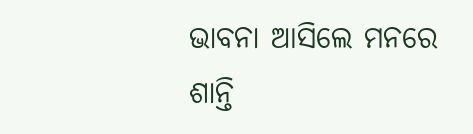ଭାବନା ଆସିଲେ ମନରେ ଶାନ୍ତି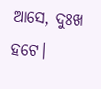ଆସେ, ଦୁଃଖ ହଟେ।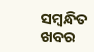ସମ୍ବନ୍ଧିତ ଖବର